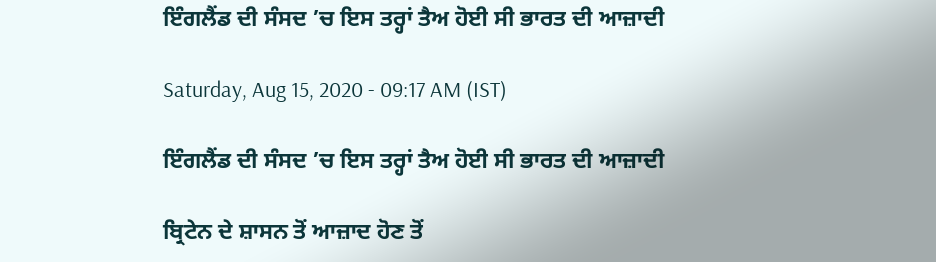ਇੰਗਲੈਂਡ ਦੀ ਸੰਸਦ ’ਚ ਇਸ ਤਰ੍ਹਾਂ ਤੈਅ ਹੋਈ ਸੀ ਭਾਰਤ ਦੀ ਆਜ਼ਾਦੀ

Saturday, Aug 15, 2020 - 09:17 AM (IST)

ਇੰਗਲੈਂਡ ਦੀ ਸੰਸਦ ’ਚ ਇਸ ਤਰ੍ਹਾਂ ਤੈਅ ਹੋਈ ਸੀ ਭਾਰਤ ਦੀ ਆਜ਼ਾਦੀ

ਬ੍ਰਿਟੇਨ ਦੇ ਸ਼ਾਸਨ ਤੋਂ ਆਜ਼ਾਦ ਹੋਣ ਤੋਂ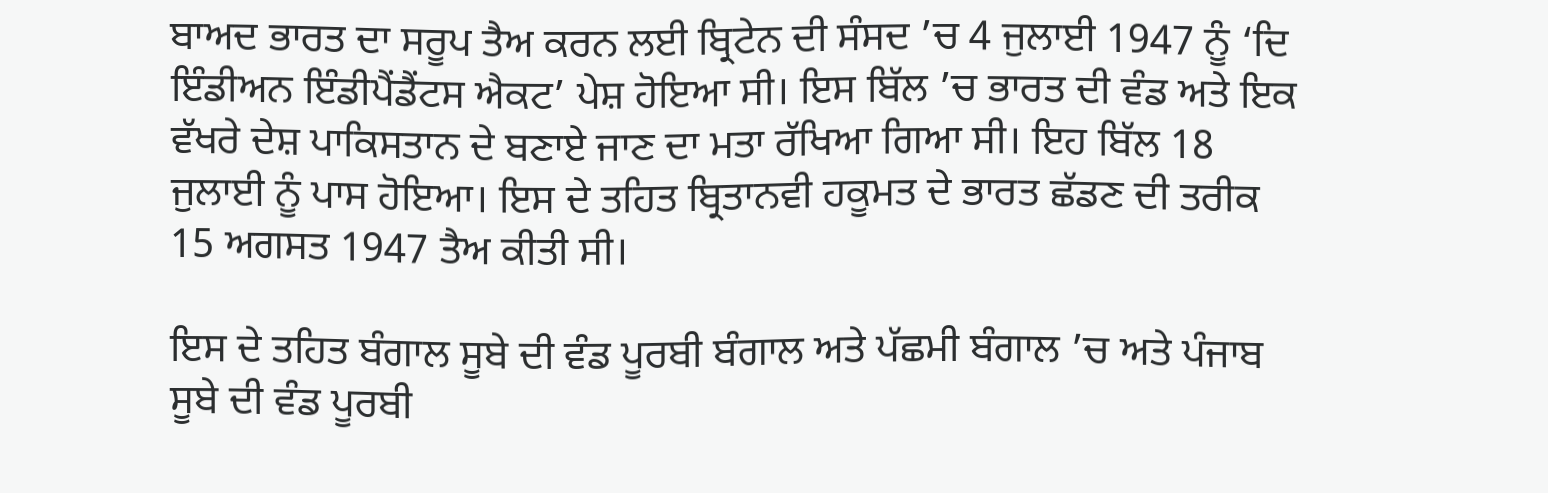ਬਾਅਦ ਭਾਰਤ ਦਾ ਸਰੂਪ ਤੈਅ ਕਰਨ ਲਈ ਬ੍ਰਿਟੇਨ ਦੀ ਸੰਸਦ ’ਚ 4 ਜੁਲਾਈ 1947 ਨੂੰ ‘ਦਿ ਇੰਡੀਅਨ ਇੰਡੀਪੈਂਡੈਂਟਸ ਐਕਟ’ ਪੇਸ਼ ਹੋਇਆ ਸੀ। ਇਸ ਬਿੱਲ ’ਚ ਭਾਰਤ ਦੀ ਵੰਡ ਅਤੇ ਇਕ ਵੱਖਰੇ ਦੇਸ਼ ਪਾਕਿਸਤਾਨ ਦੇ ਬਣਾਏ ਜਾਣ ਦਾ ਮਤਾ ਰੱਖਿਆ ਗਿਆ ਸੀ। ਇਹ ਬਿੱਲ 18 ਜੁਲਾਈ ਨੂੰ ਪਾਸ ਹੋਇਆ। ਇਸ ਦੇ ਤਹਿਤ ਬ੍ਰਿਤਾਨਵੀ ਹਕੂਮਤ ਦੇ ਭਾਰਤ ਛੱਡਣ ਦੀ ਤਰੀਕ 15 ਅਗਸਤ 1947 ਤੈਅ ਕੀਤੀ ਸੀ।

ਇਸ ਦੇ ਤਹਿਤ ਬੰਗਾਲ ਸੂਬੇ ਦੀ ਵੰਡ ਪੂਰਬੀ ਬੰਗਾਲ ਅਤੇ ਪੱਛਮੀ ਬੰਗਾਲ ’ਚ ਅਤੇ ਪੰਜਾਬ ਸੂਬੇ ਦੀ ਵੰਡ ਪੂਰਬੀ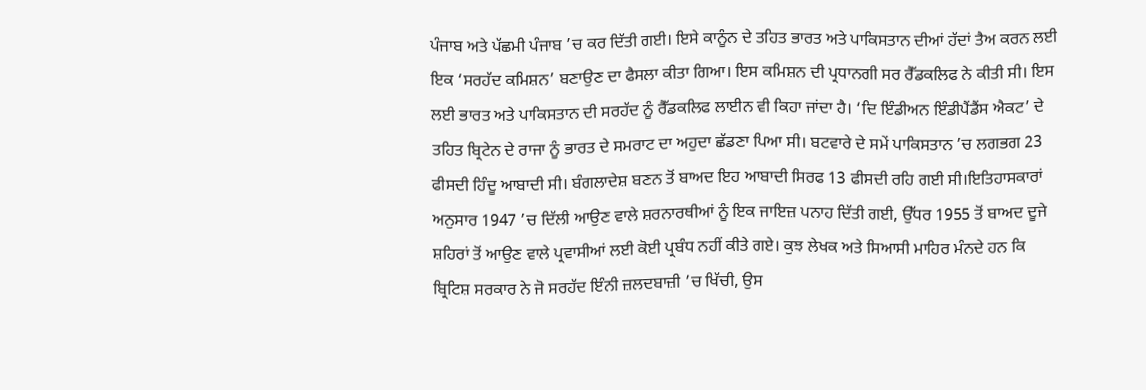ਪੰਜਾਬ ਅਤੇ ਪੱਛਮੀ ਪੰਜਾਬ ’ਚ ਕਰ ਦਿੱਤੀ ਗਈ। ਇਸੇ ਕਾਨੂੰਨ ਦੇ ਤਹਿਤ ਭਾਰਤ ਅਤੇ ਪਾਕਿਸਤਾਨ ਦੀਆਂ ਹੱਦਾਂ ਤੈਅ ਕਰਨ ਲਈ ਇਕ ‘ਸਰਹੱਦ ਕਮਿਸ਼ਨ’ ਬਣਾਉਣ ਦਾ ਫੈਸਲਾ ਕੀਤਾ ਗਿਆ। ਇਸ ਕਮਿਸ਼ਨ ਦੀ ਪ੍ਰਧਾਨਗੀ ਸਰ ਰੈੱਡਕਲਿਫ ਨੇ ਕੀਤੀ ਸੀ। ਇਸ ਲਈ ਭਾਰਤ ਅਤੇ ਪਾਕਿਸਤਾਨ ਦੀ ਸਰਹੱਦ ਨੂੰ ਰੈੱਡਕਲਿਫ ਲਾਈਨ ਵੀ ਕਿਹਾ ਜਾਂਦਾ ਹੈ। ‘ਦਿ ਇੰਡੀਅਨ ਇੰਡੀਪੈਂਡੈਂਸ ਐਕਟ’ ਦੇ ਤਹਿਤ ਬ੍ਰਿਟੇਨ ਦੇ ਰਾਜਾ ਨੂੰ ਭਾਰਤ ਦੇ ਸਮਰਾਟ ਦਾ ਅਹੁਦਾ ਛੱਡਣਾ ਪਿਆ ਸੀ। ਬਟਵਾਰੇ ਦੇ ਸਮੇਂ ਪਾਕਿਸਤਾਨ ’ਚ ਲਗਭਗ 23 ਫੀਸਦੀ ਹਿੰਦੂ ਆਬਾਦੀ ਸੀ। ਬੰਗਲਾਦੇਸ਼ ਬਣਨ ਤੋਂ ਬਾਅਦ ਇਹ ਆਬਾਦੀ ਸਿਰਫ 13 ਫੀਸਦੀ ਰਹਿ ਗਈ ਸੀ।ਇਤਿਹਾਸਕਾਰਾਂ ਅਨੁਸਾਰ 1947 ’ਚ ਦਿੱਲੀ ਆਉਣ ਵਾਲੇ ਸ਼ਰਨਾਰਥੀਆਂ ਨੂੰ ਇਕ ਜਾਇਜ਼ ਪਨਾਹ ਦਿੱਤੀ ਗਈ, ਉੱਧਰ 1955 ਤੋਂ ਬਾਅਦ ਦੂਜੇ ਸ਼ਹਿਰਾਂ ਤੋਂ ਆਉਣ ਵਾਲੇ ਪ੍ਰਵਾਸੀਆਂ ਲਈ ਕੋਈ ਪ੍ਰਬੰਧ ਨਹੀਂ ਕੀਤੇ ਗਏ। ਕੁਝ ਲੇਖਕ ਅਤੇ ਸਿਆਸੀ ਮਾਹਿਰ ਮੰਨਦੇ ਹਨ ਕਿ ਬ੍ਰਿਟਿਸ਼ ਸਰਕਾਰ ਨੇ ਜੋ ਸਰਹੱਦ ਇੰਨੀ ਜ਼ਲਦਬਾਜ਼ੀ ’ਚ ਖਿੱਚੀ, ਉਸ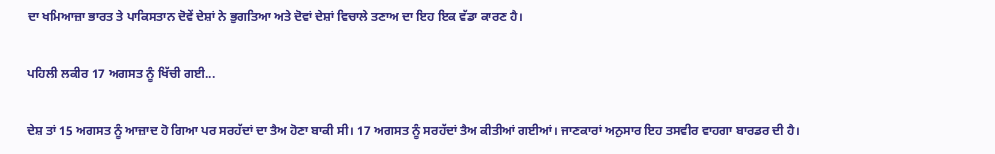ਦਾ ਖਮਿਆਜ਼ਾ ਭਾਰਤ ਤੇ ਪਾਕਿਸਤਾਨ ਦੋਵੇਂ ਦੇਸ਼ਾਂ ਨੇ ਭੁਗਤਿਆ ਅਤੇ ਦੋਵਾਂ ਦੇਸ਼ਾਂ ਵਿਚਾਲੇ ਤਣਾਅ ਦਾ ਇਹ ਇਕ ਵੱਡਾ ਕਾਰਣ ਹੈ।

ਪਹਿਲੀ ਲਕੀਰ 17 ਅਗਸਤ ਨੂੰ ਖਿੱਚੀ ਗਈ...

ਦੇਸ਼ ਤਾਂ 15 ਅਗਸਤ ਨੂੰ ਆਜ਼ਾਦ ਹੋ ਗਿਆ ਪਰ ਸਰਹੱਦਾਂ ਦਾ ਤੈਅ ਹੋਣਾ ਬਾਕੀ ਸੀ। 17 ਅਗਸਤ ਨੂੰ ਸਰਹੱਦਾਂ ਤੈਅ ਕੀਤੀਆਂ ਗਈਆਂ। ਜਾਣਕਾਰਾਂ ਅਨੁਸਾਰ ਇਹ ਤਸਵੀਰ ਵਾਹਗਾ ਬਾਰਡਰ ਦੀ ਹੈ।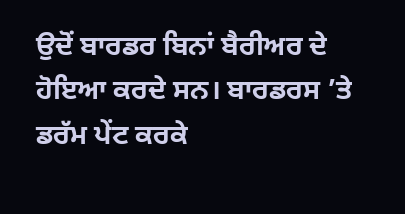ਉਦੋਂ ਬਾਰਡਰ ਬਿਨਾਂ ਬੈਰੀਅਰ ਦੇ ਹੋਇਆ ਕਰਦੇ ਸਨ। ਬਾਰਡਰਸ ’ਤੇ ਡਰੱਮ ਪੇਂਟ ਕਰਕੇ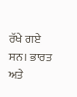ਰੱਖੇ ਗਏ ਸਨ। ਭਾਰਤ ਅਤੇ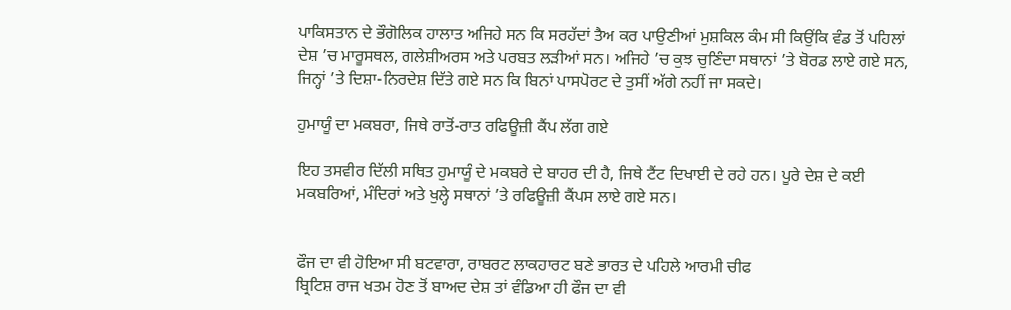ਪਾਕਿਸਤਾਨ ਦੇ ਭੌਗੋਲਿਕ ਹਾਲਾਤ ਅਜਿਹੇ ਸਨ ਕਿ ਸਰਹੱਦਾਂ ਤੈਅ ਕਰ ਪਾਉਣੀਆਂ ਮੁਸ਼ਕਿਲ ਕੰਮ ਸੀ ਕਿਉਂਕਿ ਵੰਡ ਤੋਂ ਪਹਿਲਾਂ ਦੇਸ਼ ’ਚ ਮਾਰੂਸਥਲ, ਗਲੇਸ਼ੀਅਰਸ ਅਤੇ ਪਰਬਤ ਲੜੀਆਂ ਸਨ। ਅਜਿਹੇ ’ਚ ਕੁਝ ਚੁਣਿੰਦਾ ਸਥਾਨਾਂ ’ਤੇ ਬੋਰਡ ਲਾਏ ਗਏ ਸਨ, ਜਿਨ੍ਹਾਂ ’ਤੇ ਦਿਸ਼ਾ-ਨਿਰਦੇਸ਼ ਦਿੱਤੇ ਗਏ ਸਨ ਕਿ ਬਿਨਾਂ ਪਾਸਪੋਰਟ ਦੇ ਤੁਸੀਂ ਅੱਗੇ ਨਹੀਂ ਜਾ ਸਕਦੇ।

ਹੁਮਾਯੂੰ ਦਾ ਮਕਬਰਾ, ਜਿਥੇ ਰਾਤੋਂ-ਰਾਤ ਰਫਿਊਜ਼ੀ ਕੈਂਪ ਲੱਗ ਗਏ

ਇਹ ਤਸਵੀਰ ਦਿੱਲੀ ਸਥਿਤ ਹੁਮਾਯੂੰ ਦੇ ਮਕਬਰੇ ਦੇ ਬਾਹਰ ਦੀ ਹੈ, ਜਿਥੇ ਟੈਂਟ ਦਿਖਾਈ ਦੇ ਰਹੇ ਹਨ। ਪੂਰੇ ਦੇਸ਼ ਦੇ ਕਈ ਮਕਬਰਿਆਂ, ਮੰਦਿਰਾਂ ਅਤੇ ਖੁਲ੍ਹੇ ਸਥਾਨਾਂ ’ਤੇ ਰਫਿਊਜ਼ੀ ਕੈਂਪਸ ਲਾਏ ਗਏ ਸਨ।


ਫੌਜ ਦਾ ਵੀ ਹੋਇਆ ਸੀ ਬਟਵਾਰਾ, ਰਾਬਰਟ ਲਾਕਹਾਰਟ ਬਣੇ ਭਾਰਤ ਦੇ ਪਹਿਲੇ ਆਰਮੀ ਚੀਫ
ਬ੍ਰਿਟਿਸ਼ ਰਾਜ ਖਤਮ ਹੋਣ ਤੋਂ ਬਾਅਦ ਦੇਸ਼ ਤਾਂ ਵੰਡਿਆ ਹੀ ਫੌਜ ਦਾ ਵੀ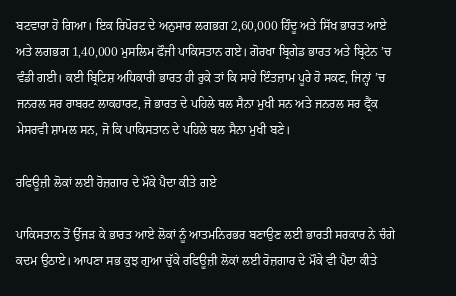ਬਟਵਾਰਾ ਹੋ ਗਿਆ। ਇਕ ਰਿਪੋਰਟ ਦੇ ਅਨੁਸਾਰ ਲਗਭਗ 2,60,000 ਹਿੰਦੂ ਅਤੇ ਸਿੱਖ ਭਾਰਤ ਆਏ ਅਤੇ ਲਗਭਗ 1,40,000 ਮੁਸਲਿਮ ਫੌਜੀ ਪਾਕਿਸਤਾਨ ਗਏ। ਗੋਰਖਾ ਬ੍ਰਿਗੇਡ ਭਾਰਤ ਅਤੇ ਬ੍ਰਿਟੇਨ ’ਚ ਵੰਡੀ ਗਈ। ਕਈ ਬ੍ਰਿਟਿਸ਼ ਅਧਿਕਾਰੀ ਭਾਰਤ ਹੀ ਰੁਕੇ ਤਾਂ ਕਿ ਸਾਰੇ ਇੰਤਜ਼ਾਮ ਪੂਰੇ ਹੋ ਸਕਣ, ਜਿਨ੍ਹਾਂ ’ਚ ਜਨਰਲ ਸਰ ਰਾਬਰਟ ਲਾਕਹਾਰਟ, ਜੋ ਭਾਰਤ ਦੇ ਪਹਿਲੇ ਥਲ ਸੈਨਾ ਮੁਖੀ ਸਨ ਅਤੇ ਜਨਰਲ ਸਰ ਫ੍ਰੈਂਕ ਮੇਸਰਵੀ ਸ਼ਾਮਲ ਸਨ, ਜੋ ਕਿ ਪਾਕਿਸਤਾਨ ਦੇ ਪਹਿਲੇ ਥਲ ਸੈਨਾ ਮੁਖੀ ਬਣੇ।

ਰਫਿਊਜ਼ੀ ਲੋਕਾਂ ਲਈ ਰੋਜ਼ਗਾਰ ਦੇ ਮੌਕੇ ਪੈਦਾ ਕੀਤੇ ਗਏ

ਪਾਕਿਸਤਾਨ ਤੋਂ ਉੱਜੜ ਕੇ ਭਾਰਤ ਆਏ ਲੋਕਾਂ ਨੂੰ ਆਤਮਨਿਰਭਰ ਬਣਾਉਣ ਲਈ ਭਾਰਤੀ ਸਰਕਾਰ ਨੇ ਚੰਗੇ ਕਦਮ ਉਠਾਏ। ਆਪਣਾ ਸਭ ਕੁਝ ਗੁਆ ਚੁੱਕੇ ਰਫਿਊਜ਼ੀ ਲੋਕਾਂ ਲਈ ਰੋਜ਼ਗਾਰ ਦੇ ਮੌਕੇ ਵੀ ਪੈਦਾ ਕੀਤੇ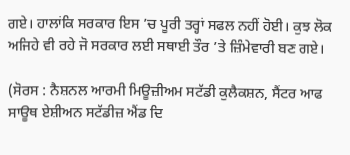ਗਏ। ਹਾਲਾਂਕਿ ਸਰਕਾਰ ਇਸ ’ਚ ਪੂਰੀ ਤਰ੍ਹਾਂ ਸਫਲ ਨਹੀਂ ਹੋਈ। ਕੁਝ ਲੋਕ ਅਜਿਹੇ ਵੀ ਰਹੇ ਜੋ ਸਰਕਾਰ ਲਈ ਸਥਾਈ ਤੌਰ ’ਤੇ ਜ਼ਿੰਮੇਵਾਰੀ ਬਣ ਗਏ।

(ਸੋਰਸ : ਨੈਸ਼ਨਲ ਆਰਮੀ ਮਿਊਜ਼ੀਅਮ ਸਟੱਡੀ ਕੁਲੈਕਸ਼ਨ, ਸੈਂਟਰ ਆਫ ਸਾਊਥ ਏਸ਼ੀਅਨ ਸਟੱਡੀਜ਼ ਐਂਡ ਦਿ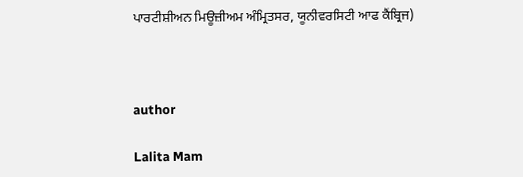ਪਾਰਟੀਸ਼ੀਅਨ ਮਿਊਜ਼ੀਅਮ ਅੰਮ੍ਰਿਤਸਰ, ਯੂਨੀਵਰਸਿਟੀ ਆਫ ਕੈਂਬ੍ਰਿਜ)



author

Lalita Mam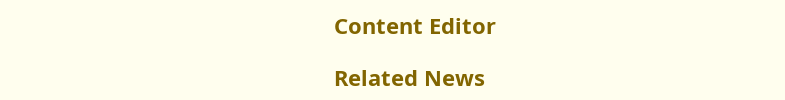Content Editor

Related News